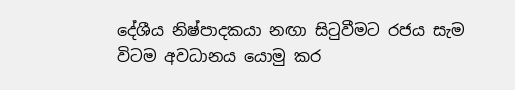දේශීය නිෂ්පාදකයා නඟා සිටුවීමට රජය සැම විටම අවධානය යොමු කර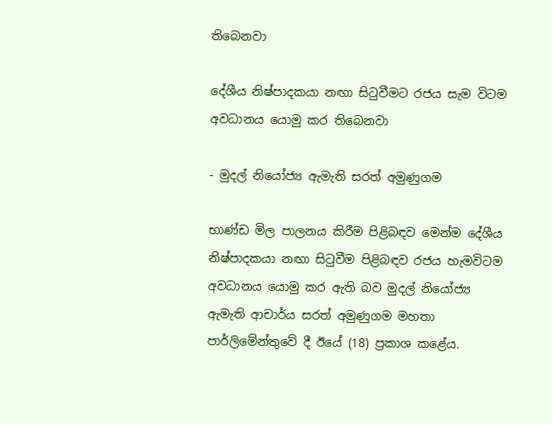තිබෙනවා

දේශීය නිෂ්පාදකයා නඟා සිටුවීමට රජය සැම විටම අවධානය යොමු කර තිබෙනවා

- මුදල් නියෝජ්‍ය ඇමැති සරත් අමුණුගම

භාණ්ඩ මිල පාලනය කිරීම පිළිබඳව මෙන්ම දේශීය නිෂ්පාදකයා නඟා සිටුවීම පිළිබඳව රජය හැමවිටම අවධානය යොමු කර ඇති බව මුදල් නියෝජ්‍ය ඇමැති ආචාර්ය සරත් අමුණුගම මහතා පාර්ලිමේන්තුවේ දී ඊයේ (18) ප්‍රකාශ කළේය.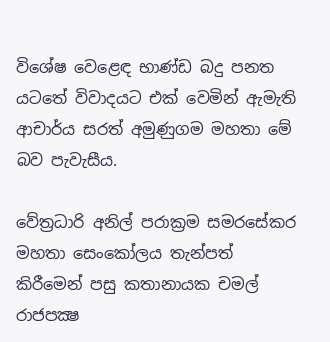විශේෂ වෙළෙඳ භාණ්ඩ බදු පනත යටතේ විවාදයට එක් වෙමින් ඇමැති ආචාර්ය සරත් අමුණුගම මහතා මේ බව පැවැසීය.

වේත්‍රධාරි අනිල් පරාක්‍රම සමරසේකර මහතා සෙංකෝලය තැන්පත් කිරීමෙන් පසු කතානායක චමල් රාජපක්‍ෂ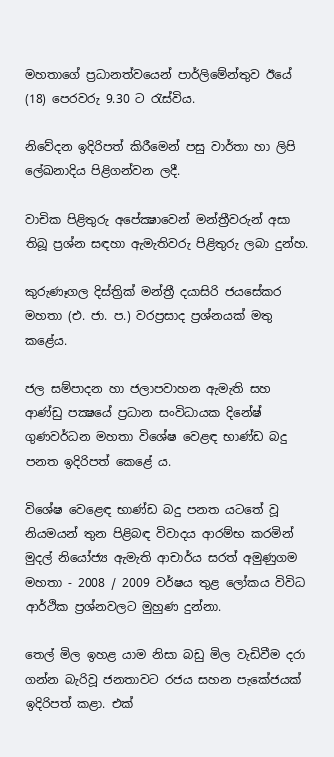මහතාගේ ප්‍රධානත්වයෙන් පාර්ලිමේන්තුව ඊයේ (18) පෙරවරු 9.30 ට රැස්විය.

නිවේදන ඉදිරිපත් කිරීමෙන් පසු වාර්තා හා ලිපි ලේඛනාදිය පිළිගන්වන ලදී.

වාචික පිළිතුරු අපේක්‍ෂාවෙන් මන්ත්‍රීවරුන් අසා තිබූ ප්‍රශ්න සඳහා ඇමැතිවරු පිළිතුරු ලබා දුන්හ.

කුරුණෑගල දිස්ත්‍රික් මන්ත්‍රී දයාසිරි ජයසේකර මහතා (එ. ජා. ප.) වරප්‍රසාද ප්‍රශ්නයක් මතු කළේය.

ජල සම්පාදන හා ජලාපවාහන ඇමැති සහ ආණ්ඩු පක්‍ෂයේ ප්‍රධාන සංවිධායක දිනේෂ් ගුණවර්ධන මහතා විශේෂ වෙළඳ භාණ්ඩ බදු පනත ඉදිරිපත් කෙළේ ය.

විශේෂ වෙළෙඳ භාණ්ඩ බදු පනත යටතේ වූ නියමයන් තුන පිළිබඳ විවාදය ආරම්භ කරමින් මුදල් නියෝජ්‍ය ඇමැති ආචාර්ය සරත් අමුණුගම මහතා - 2008 / 2009 වර්ෂය තුළ ලෝකය විවිධ ආර්ථික ප්‍රශ්නවලට මුහුණ දුන්නා.

තෙල් මිල ඉහළ යාම නිසා බඩු මිල වැඩිවීම දරා ගන්න බැරිවූ ජනතාවට රජය සහන පැකේජයක් ඉදිරිපත් කළා. එක්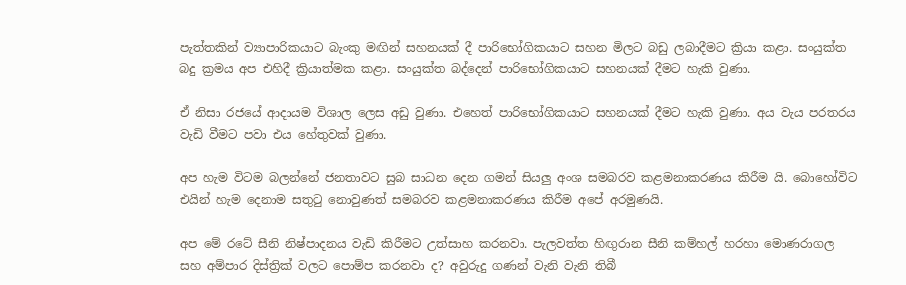පැත්තකින් ව්‍යාපාරිකයාට බැංකු මඟින් සහනයක් දී පාරිභෝගිකයාට සහන මිලට බඩු ලබාදීමට ක්‍රියා කළා. සංයුක්ත බදු ක්‍රමය අප එහිදී ක්‍රියාත්මක කළා. සංයුක්ත බද්දෙන් පාරිභෝගිකයාට සහනයක් දීමට හැකි වුණා.

ඒ නිසා රජයේ ආදායම විශාල ලෙස අඩු වුණා. එහෙත් පාරිභෝගිකයාට සහනයක් දීමට හැකි වුණා. අය වැය පරතරය වැඩි වීමට පවා එය හේතුවක් වුණා.

අප හැම විටම බලන්නේ ජනතාවට සුබ සාධන දෙන ගමන් සියලු අංශ සමබරව කළමනාකරණය කිරීම යි. බොහෝවිට එයින් හැම දෙනාම සතුටු නොවුණත් සමබරව කළමනාකරණය කිරීම අපේ අරමුණයි.

අප මේ රටේ සීනි නිෂ්පාදනය වැඩි කිරීමට උත්සාහ කරනවා. පැලවත්ත හිඟුරාන සීනි කම්හල් හරහා මොණරාගල සහ අම්පාර දිස්ත්‍රික් වලට පොම්ප කරනවා ද? අවුරුදු ගණන් වැනි වැනි තිබී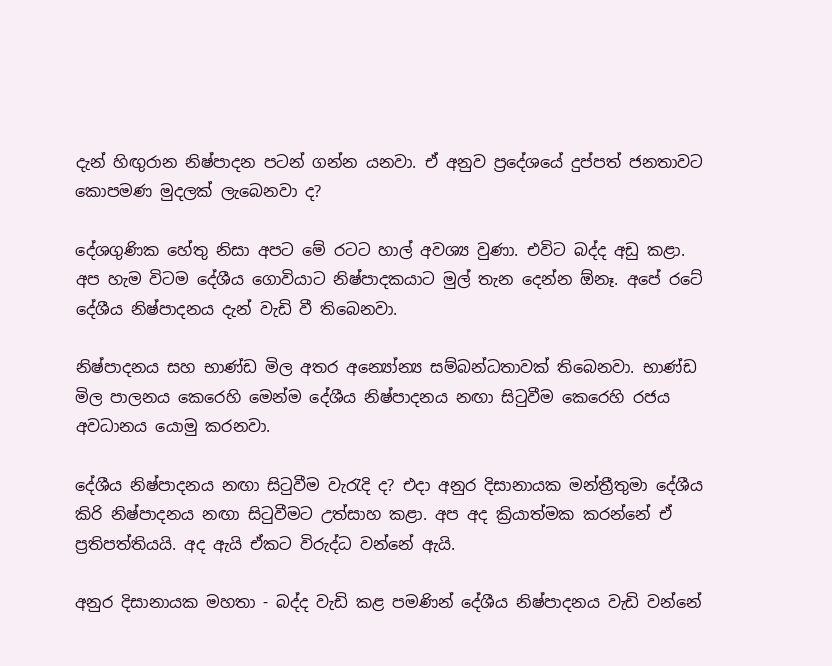දැන් හිඟුරාන නිෂ්පාදන පටන් ගන්න යනවා. ඒ අනුව ප්‍රදේශයේ දුප්පත් ජනතාවට කොපමණ මුදලක් ලැබෙනවා ද?

දේශගුණික හේතු නිසා අපට මේ රටට හාල් අවශ්‍ය වුණා. එවිට බද්ද අඩු කළා. අප හැම විටම දේශීය ගොවියාට නිෂ්පාදකයාට මුල් තැන දෙන්න ඕනෑ. අපේ රටේ දේශීය නිෂ්පාදනය දැන් වැඩි වී තිබෙනවා.

නිෂ්පාදනය සහ භාණ්ඩ මිල අතර අන්‍යෝන්‍ය සම්බන්ධතාවක් තිබෙනවා. භාණ්ඩ මිල පාලනය කෙරෙහි මෙන්ම දේශීය නිෂ්පාදනය නඟා සිටුවීම කෙරෙහි රජය අවධානය යොමු කරනවා.

දේශීය නිෂ්පාදනය නඟා සිටුවීම වැරැදි ද? එදා අනුර දිසානායක මන්ත්‍රීතුමා දේශීය කිරි නිෂ්පාදනය නඟා සිටුවීමට උත්සාහ කළා. අප අද ක්‍රියාත්මක කරන්නේ ඒ ප්‍රතිපත්තියයි. අද ඇයි ඒකට විරුද්ධ වන්නේ ඇයි.

අනුර දිසානායක මහතා - බද්ද වැඩි කළ පමණින් දේශීය නිෂ්පාදනය වැඩි වන්නේ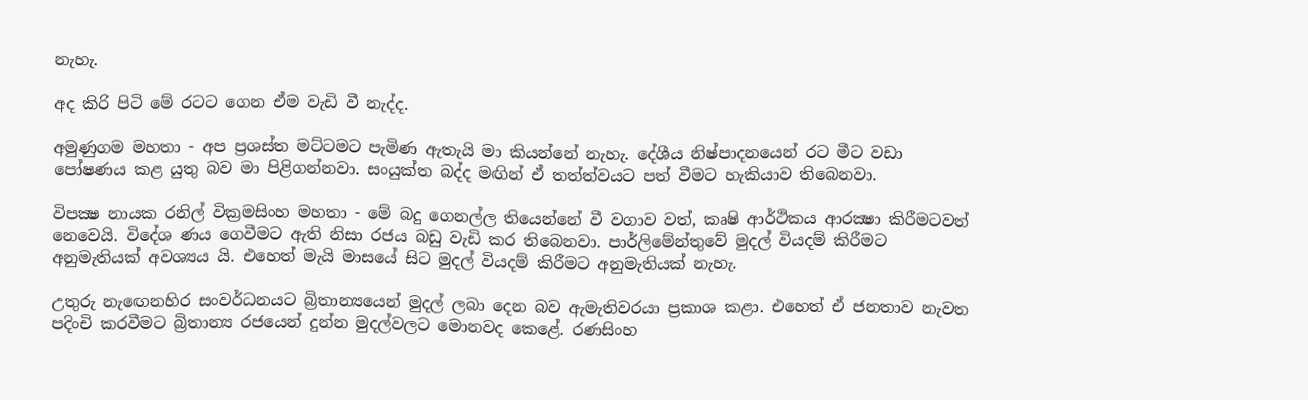නැහැ.

අද කිරි පිටි මේ රටට ගෙන ඒම වැඩි වී නැද්ද.

අමුණුගම මහතා - අප ප්‍රශස්ත මට්ටමට පැමිණ ඇතැයි මා කියන්නේ නැහැ. දේශීය නිෂ්පාදනයෙන් රට මීට වඩා පෝෂණය කළ යුතු බව මා පිළිගන්නවා. සංයුක්ත බද්ද මඟින් ඒ තත්ත්වයට පත් වීමට හැකියාව තිබෙනවා.

විපක්‍ෂ නායක රනිල් වික්‍රමසිංහ මහතා - මේ බදු ගෙනල්ල තියෙන්නේ වී වගාව වත්, කෘෂි ආර්ථිකය ආරක්‍ෂා කිරීමටවත් නෙවෙයි. විදේශ ණය ගෙවීමට ඇති නිසා රජය බඩු වැඩි කර තිබෙනවා. පාර්ලිමේන්තුවේ මුදල් වියදම් කිරීමට අනුමැතියක් අවශ්‍යය යි. එහෙත් මැයි මාසයේ සිට මුදල් වියදම් කිරීමට අනුමැතියක් නැහැ.

උතුරු නැඟෙනහිර සංවර්ධනයට බ්‍රිතාන්‍යයෙන් මුදල් ලබා දෙන බව ඇමැතිවරයා ප්‍රකාශ කළා. එහෙත් ඒ ජනතාව නැවත පදිංචි කරවීමට බ්‍රිතාන්‍ය රජයෙන් දුන්න මුදල්වලට මොනවද කෙළේ. රණසිංහ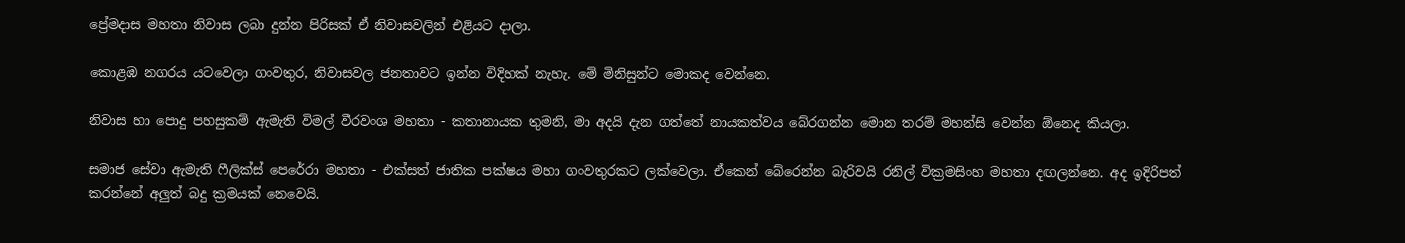ප්‍රේමදාස මහතා නිවාස ලබා දුන්න පිරිසක් ඒ නිවාසවලින් එළියට දාලා.

කොළඹ නගරය යටවෙලා ගංවතුර, නිවාසවල ජනතාවට ඉන්න විදිහක් නැහැ. මේ මිනිසුන්ට මොකද වෙන්නෙ.

නිවාස හා පොදු පහසුකම් ඇමැති විමල් වීරවංශ මහතා - කතානායක තුමනි, මා අදයි දැන ගත්තේ නායකත්වය බේරගන්න මොන තරම් මහන්සි වෙන්න ඕනෙද කියලා.

සමාජ සේවා ඇමැති ෆීලික්ස් පෙරේරා මහතා - එක්සත් ජාතික පක්ෂය මහා ගංවතුරකට ලක්වෙලා. ඒකෙන් බේරෙන්න බැරිවයි රනිල් වික්‍රමසිංහ මහතා දඟලන්නෙ. අද ඉදිරිපත් කරන්නේ අලුත් බදු ක්‍රමයක් නෙවෙයි.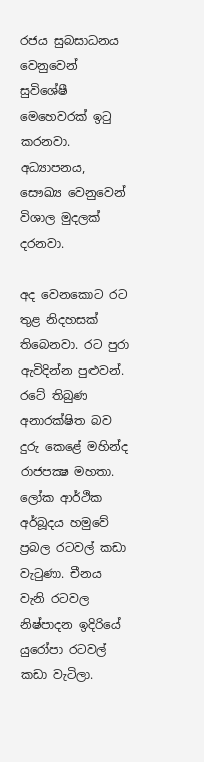රජය සුබසාධනය වෙනුවෙන් සුවිශේෂී මෙහෙවරක් ඉටු කරනවා. අධ්‍යාපනය, සෞඛ්‍ය වෙනුවෙන් විශාල මුදලක් දරනවා.

අද වෙනකොට රට තුළ නිදහසක් තිබෙනවා. රට පුරා ඇවිදින්න පුළුවන්. රටේ තිබුණ අනාරක්ෂිත බව දුරු කෙළේ මහින්ද රාජපක්‍ෂ මහතා. ලෝක ආර්ථික අර්බූදය හමුවේ ප්‍රබල රටවල් කඩා වැටුණා. චීනය වැනි රටවල නිෂ්පාදන ඉදිරියේ යුරෝපා රටවල් කඩා වැටිලා.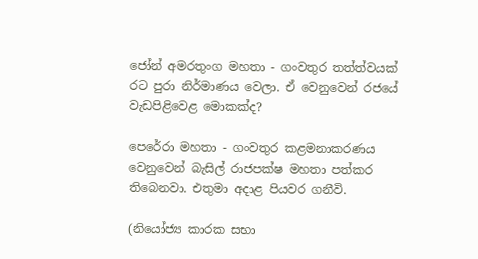ජෝන් අමරතුංග මහතා - ගංවතුර තත්ත්වයක් රට පුරා නිර්මාණය වෙලා. ඒ වෙනුවෙන් රජයේ වැඩපිළිවෙළ මොකක්ද?

පෙරේරා මහතා - ගංවතුර කළමනාකරණය වෙනුවෙන් බැසිල් රාජපක්ෂ මහතා පත්කර තිබෙනවා. එතුමා අදාළ පියවර ගනීවි.

(නියෝජ්‍ය කාරක සභා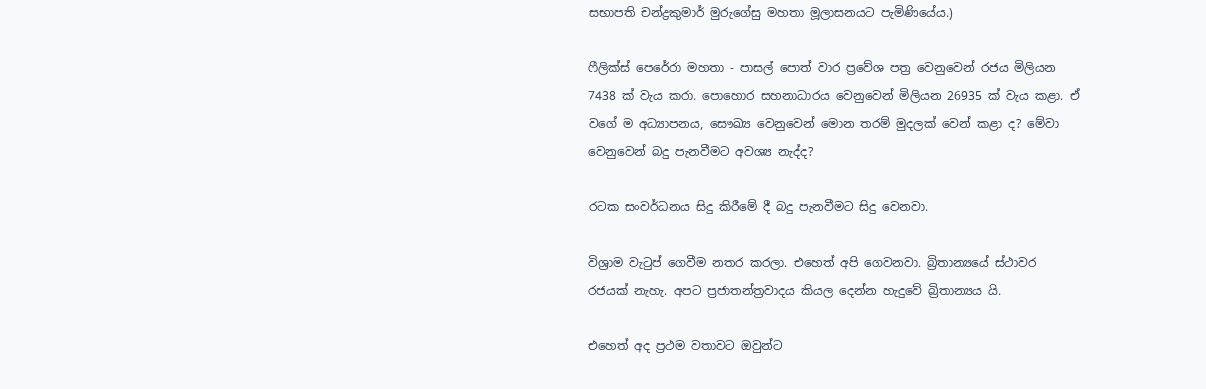සභාපති චන්ද්‍රකුමාර් මුරුගේසු මහතා මූලාසනයට පැමිණියේය.)

ෆීලික්ස් පෙරේරා මහතා - පාසල් පොත් වාර ප්‍රවේශ පත්‍ර වෙනුවෙන් රජය මිලියන 7438 ක් වැය කරා. පොහොර සහනාධාරය වෙනුවෙන් මිලියන 26935 ක් වැය කළා. ඒ වගේ ම අධ්‍යාපනය, සෞඛ්‍ය වෙනුවෙන් මොන තරම් මුදලක් වෙන් කළා ද? මේවා වෙනුවෙන් බදු පැනවීමට අවශ්‍ය නැද්ද?

රටක සංවර්ධනය සිදු කිරීමේ දී බදු පැනවීමට සිදු වෙනවා.

විශ්‍රාම වැටුප් ගෙවීම නතර කරලා. එහෙත් අපි ගෙවනවා. බ්‍රිතාන්‍යයේ ස්ථාවර රජයක් නැහැ. අපට ප්‍රජාතන්ත්‍රවාදය කියල දෙන්න හැදුවේ බ්‍රිතාන්‍යය යි.

එහෙත් අද ප්‍රථම වතාවට ඔවුන්ට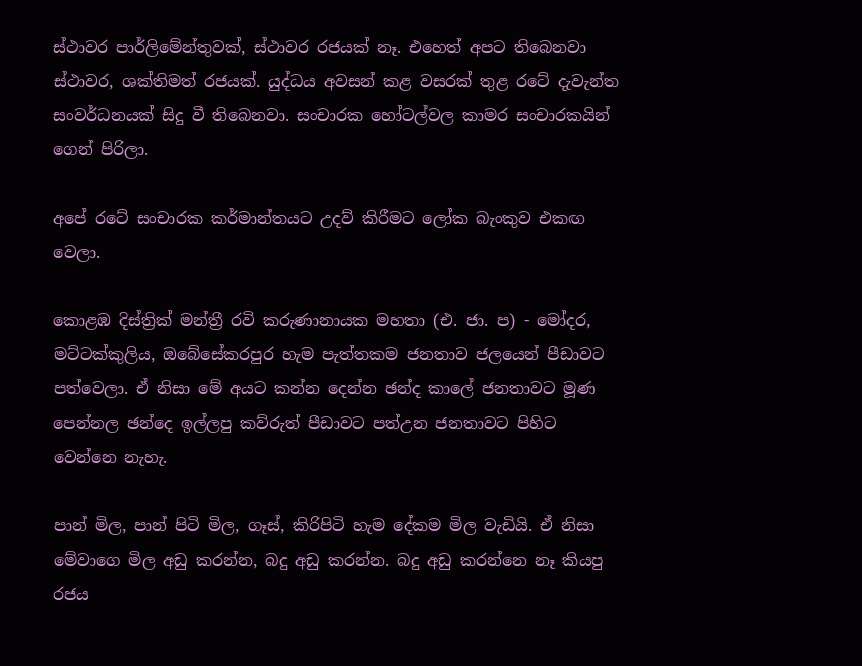ස්ථාවර පාර්ලිමේන්තුවක්, ස්ථාවර රජයක් නෑ. එහෙත් අපට තිබෙනවා ස්ථාවර, ශක්තිමත් රජයක්. යුද්ධය අවසන් කළ වසරක් තුළ රටේ දැවැන්ත සංවර්ධනයක් සිදු වී තිබෙනවා. සංචාරක හෝටල්වල කාමර සංචාරකයින් ගෙන් පිරිලා.

අපේ රටේ සංචාරක කර්මාන්තයට උදව් කිරීමට ලෝක බැංකුව එකඟ වෙලා.

කොළඹ දිස්ත්‍රික් මන්ත්‍රී රවි කරුණානායක මහතා (එ. ජා. ප) - මෝදර, මට්ටක්කුලිය, ඔබේසේකරපුර හැම පැත්තකම ජනතාව ජලයෙන් පීඩාවට පත්වෙලා. ඒ නිසා මේ අයට කන්න දෙන්න ඡන්ද කාලේ ජනතාවට මූණ පෙන්නල ඡන්දෙ ඉල්ලපු කව්රුත් පීඩාවට පත්උන ජනතාවට පිහිට වෙන්නෙ නැහැ.

පාන් මිල, පාන් පිටි මිල, ගෑස්, කිරිපිටි හැම දේකම මිල වැඩියි. ඒ නිසා මේවාගෙ මිල අඩු කරන්න, බදු අඩු කරන්න. බදු අඩු කරන්නෙ නෑ කියපු රජය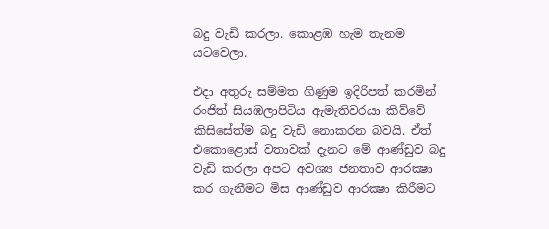බදු වැඩි කරලා. කොළඹ හැම තැනම යටවෙලා.

එදා අතුරු සම්මත ගිණුම ඉදිරිපත් කරමින් රංජිත් සියඹලාපිටිය ඇමැතිවරයා කිව්වේ කිසිසේත්ම බදු වැඩි නොකරන බවයි. ඒත් එකොළොස් වතාවක් දැනට මේ ආණ්ඩුව බදු වැඩි කරලා අපට අවශ්‍ය ජනතාව ආරක්‍ෂා කර ගැනීමට මිස ආණ්ඩුව ආරක්‍ෂා කිරීමට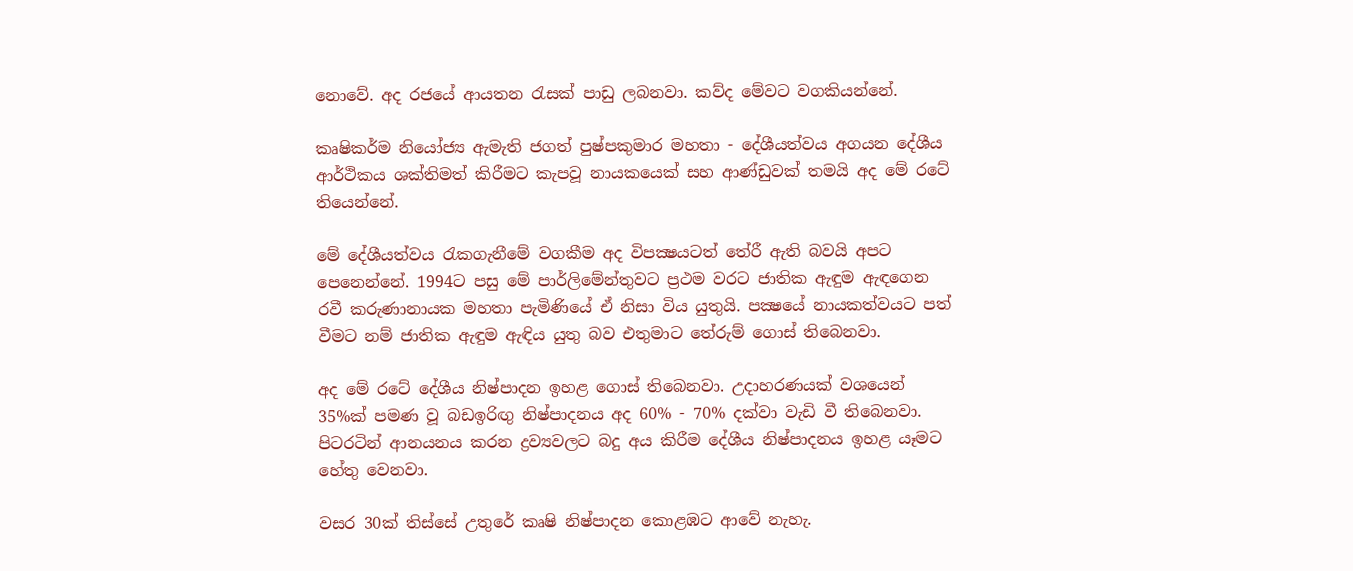නොවේ. අද රජයේ ආයතන රැසක් පාඩු ලබනවා. කව්ද මේවට වගකියන්නේ.

කෘෂිකර්ම නියෝජ්‍ය ඇමැති ජගත් පුෂ්පකුමාර මහතා - දේශීයත්වය අගයන දේශීය ආර්ථිකය ශක්තිමත් කිරීමට කැපවූ නායකයෙක් සහ ආණ්ඩුවක් තමයි අද මේ රටේ තියෙන්නේ.

මේ දේශීයත්වය රැකගැනීමේ වගකීම අද විපක්‍ෂයටත් තේරී ඇති බවයි අපට පෙනෙන්නේ. 1994ට පසු මේ පාර්ලිමේන්තුවට ප්‍රථම වරට ජාතික ඇඳුම ඇඳගෙන රවී කරුණානායක මහතා පැමිණියේ ඒ නිසා විය යුතුයි. පක්‍ෂයේ නායකත්වයට පත් වීමට නම් ජාතික ඇඳුම ඇඳිය යුතු බව එතුමාට තේරුම් ගොස් තිබෙනවා.

අද මේ රටේ දේශීය නිෂ්පාදන ඉහළ ගොස් තිබෙනවා. උදාහරණයක් වශයෙන් 35%ක් පමණ වූ බඩඉරිඟු නිෂ්පාදනය අද 60% - 70% දක්වා වැඩි වී තිබෙනවා. පිටරටින් ආනයනය කරන ද්‍රව්‍යවලට බදු අය කිරීම දේශීය නිෂ්පාදනය ඉහළ යෑමට හේතු වෙනවා.

වසර 30ක් තිස්සේ උතුරේ කෘෂි නිෂ්පාදන කොළඹට ආවේ නැහැ.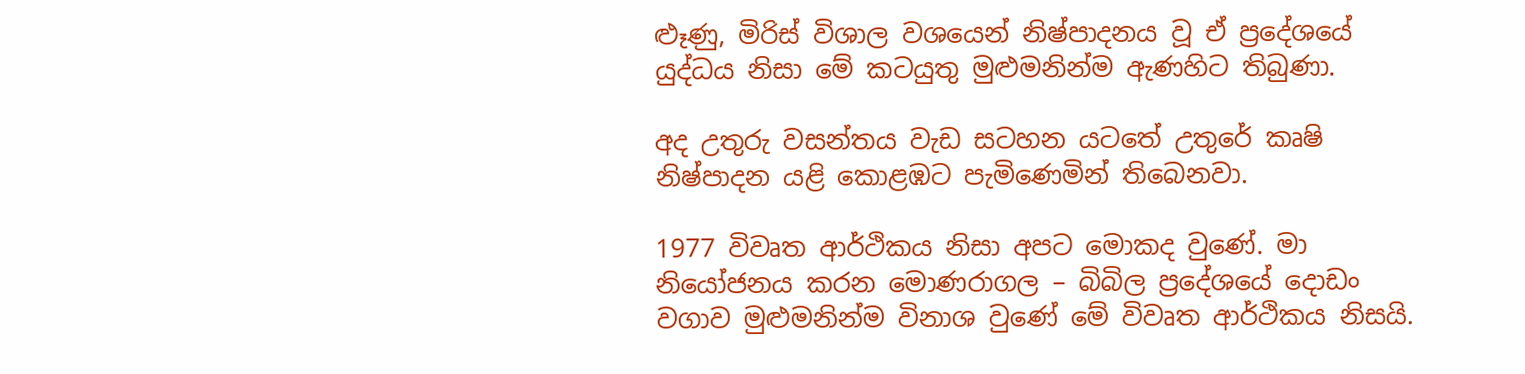ළූණු, මිරිස් විශාල වශයෙන් නිෂ්පාදනය වූ ඒ ප්‍රදේශයේ යුද්ධය නිසා මේ කටයුතු මුළුමනින්ම ඇණහිට තිබුණා.

අද උතුරු වසන්තය වැඩ සටහන යටතේ උතුරේ කෘෂි නිෂ්පාදන යළි කොළඹට පැමිණෙමින් තිබෙනවා.

1977 විවෘත ආර්ථිකය නිසා අපට මොකද වුණේ. මා නියෝජනය කරන මොණරාගල – බිබිල ප්‍රදේශයේ දොඩං වගාව මුළුමනින්ම විනාශ වුණේ මේ විවෘත ආර්ථිකය නිසයි.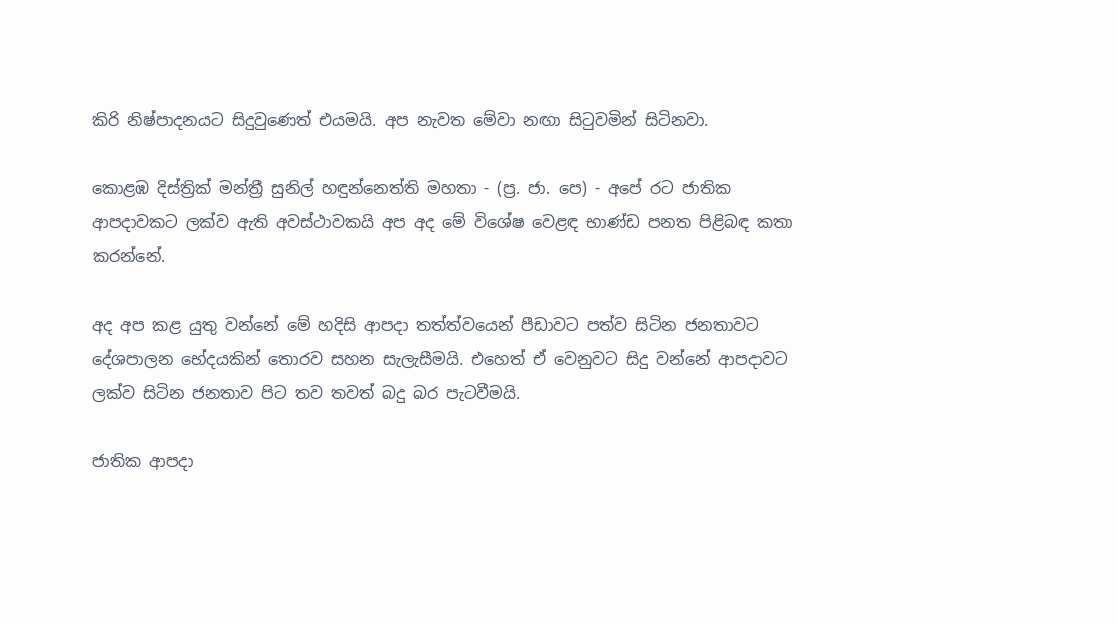කිරි නිෂ්පාදනයට සිදුවුණෙත් එයමයි. අප නැවත මේවා නඟා සිටුවමින් සිටිනවා.

කොළඹ දිස්ත්‍රික් මන්ත්‍රී සුනිල් හඳුන්නෙත්ති මහතා - (ප්‍ර. ජා. පෙ) - අපේ රට ජාතික ආපදාවකට ලක්ව ඇති අවස්ථාවකයි අප අද මේ විශේෂ වෙළඳ භාණ්ඩ පනත පිළිබඳ කතා කරන්නේ.

අද අප කළ යුතු වන්නේ මේ හදිසි ආපදා තත්ත්වයෙන් පීඩාවට පත්ව සිටින ජනතාවට දේශපාලන භේදයකින් තොරව සහන සැලැසීමයි. එහෙත් ඒ වෙනුවට සිදු වන්නේ ආපදාවට ලක්ව සිටින ජනතාව පිට තව තවත් බදු බර පැටවීමයි.

ජාතික ආපදා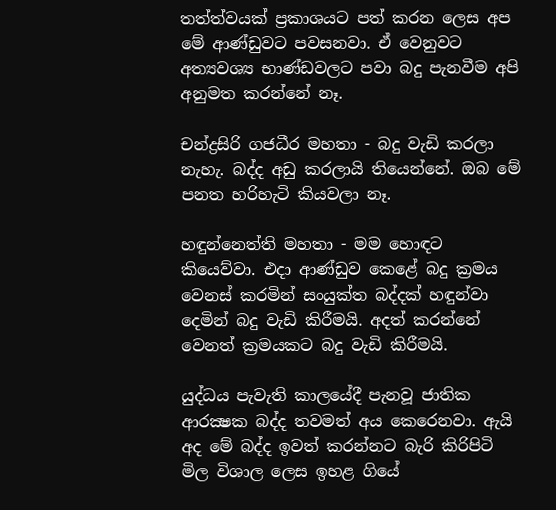තත්ත්වයක් ප්‍රකාශයට පත් කරන ලෙස අප මේ ආණ්ඩුවට පවසනවා. ඒ වෙනුවට අත්‍යවශ්‍ය භාණ්ඩවලට පවා බදු පැනවීම අපි අනුමත කරන්නේ නෑ.

චන්ද්‍රසිරි ගජධීර මහතා - බදු වැඩි කරලා නැහැ. බද්ද අඩු කරලායි තියෙන්නේ. ඔබ මේ පනත හරිහැටි කියවලා නෑ.

හඳුන්නෙත්ති මහතා - මම හොඳට කියෙව්වා. එදා ආණ්ඩුව කෙළේ බදු ක්‍රමය වෙනස් කරමින් සංයුක්ත බද්දක් හඳුන්වා දෙමින් බදු වැඩි කිරීමයි. අදත් කරන්නේ වෙනත් ක්‍රමයකට බදු වැඩි කිරීමයි.

යුද්ධය පැවැති කාලයේදී පැනවූ ජාතික ආරක්‍ෂක බද්ද තවමත් අය කෙරෙනවා. ඇයි අද මේ බද්ද ඉවත් කරන්නට බැරි කිරිපිටි මිල විශාල ලෙස ඉහළ ගියේ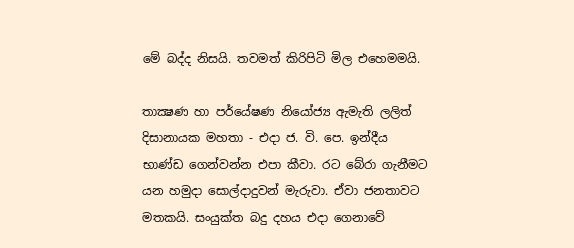මේ බද්ද නිසයි. තවමත් කිරිපිටි මිල එහෙමමයි.

තාක්‍ෂණ හා පර්යේෂණ නියෝජ්‍ය ඇමැති ලලිත් දිසානායක මහතා - එදා ජ. වි. පෙ. ඉන්දීය භාණ්ඩ ගෙන්වන්න එපා කීවා. රට බේරා ගැනීමට යන හමුදා සොල්දාදුවන් මැරුවා. ඒවා ජනතාවට මතකයි. සංයුක්ත බදු දහය එදා ගෙනාවේ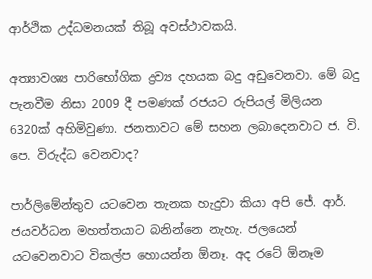ආර්ථික උද්ධමනයක් තිබූ අවස්ථාවකයි.

අත්‍යාවශ්‍ය පාරිභෝගික ද්‍රව්‍ය දහයක බදු අඩුවෙනවා. මේ බදු පැනවීම නිසා 2009 දී පමණක් රජයට රුපියල් මිලියන 6320ක් අහිමිවුණා. ජනතාවට මේ සහන ලබාදෙනවාට ජ. වි. පෙ. විරුද්ධ වෙනවාද?

පාර්ලිමේන්තුව යටවෙන තැනක හැදුවා කියා අපි ජේ. ආර්. ජයවර්ධන මහත්තයාට බනින්නෙ නැහැ. ජලයෙන් යටවෙනවාට විකල්ප හොයන්න ඕනෑ. අද රටේ ඕනෑම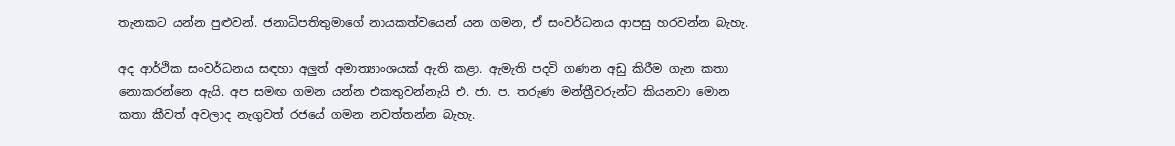තැනකට යන්න පුළුවන්. ජනාධිපතිතුමාගේ නායකත්වයෙන් යන ගමන, ඒ සංවර්ධනය ආපසු හරවන්න බැහැ.

අද ආර්ථික සංවර්ධනය සඳහා අලුත් අමාත්‍යාංශයක් ඇති කළා. ඇමැති පදවි ගණන අඩු කිරීම ගැන කතා නොකරන්නෙ ඇයි. අප සමඟ ගමන යන්න එකතුවන්නැයි එ. ජා. ප. තරුණ මන්ත්‍රීවරුන්ට කියනවා මොන කතා කීවත් අවලාද නැගුවත් රජයේ ගමන නවත්තන්න බැහැ.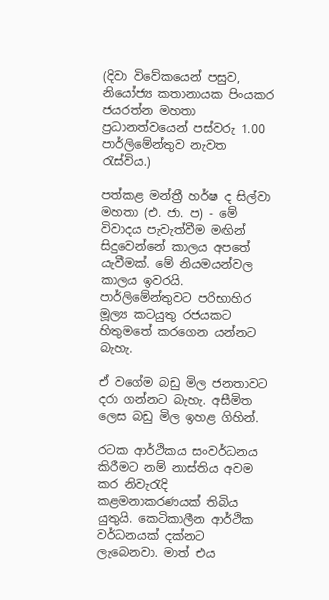(දිවා විවේකයෙන් පසුව, නියෝජ්‍ය කතානායක පිංයකර ජයරත්න මහතා ප්‍රධානත්වයෙන් පස්වරු 1.00 පාර්ලිමේන්තුව නැවත රැස්විය.)

පත්කළ මන්ත්‍රී හර්ෂ ද සිල්වා මහතා (එ. ජා. ප) - මේ විවාදය පැවැත්වීම මඟින් සිදුවෙන්නේ කාලය අපතේ යැවීමක්. මේ නියමයන්වල කාලය ඉවරයි. පාර්ලිමේන්තුවට පරිභාහිර මූල්‍ය කටයුතු රජයකට හිතුමතේ කරගෙන යන්නට බැහැ.

ඒ වගේම බඩු මිල ජනතාවට දරා ගන්නට බැහැ. අසීමිත ලෙස බඩු මිල ඉහළ ගිහින්.

රටක ආර්ථිකය සංවර්ධනය කිරීමට නම් නාස්තිය අවම කර නිවැරැදි කළමනාකරණයක් තිබිය යුතුයි. කෙටිකාලීන ආර්ථික වර්ධනයක් දක්නට ලැබෙනවා. මාත් එය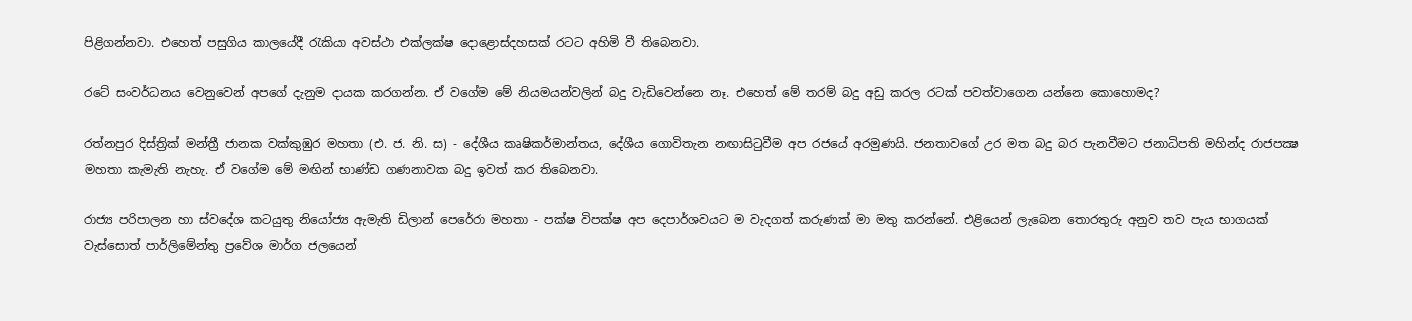පිළිගන්නවා. එහෙත් පසුගිය කාලයේදී රැකියා අවස්ථා එක්ලක්ෂ දොළොස්දහසක් රටට අහිමි වී තිබෙනවා.

රටේ සංවර්ධනය වෙනුවෙන් අපගේ දැනුම දායක කරගන්න. ඒ වගේම මේ නියමයන්වලින් බදු වැඩිවෙන්නෙ නෑ. එහෙත් මේ තරම් බදු අඩු කරල රටක් පවත්වාගෙන යන්නෙ කොහොමද?

රත්නපුර දිස්ත්‍රික් මන්ත්‍රී ජානක වක්කුඹුර මහතා (එ. ජ. නි. ස) - දේශීය කෘෂිකර්මාන්තය, දේශීය ගොවිතැන නඟාසිටුවීම අප රජයේ අරමුණයි. ජනතාවගේ උර මත බදු බර පැනවීමට ජනාධිපති මහින්ද රාජපක්‍ෂ මහතා කැමැති නැහැ. ඒ වගේම මේ මඟින් භාණ්ඩ ගණනාවක බදු ඉවත් කර තිබෙනවා.

රාජ්‍ය පරිපාලන හා ස්වදේශ කටයුතු නියෝජ්‍ය ඇමැති ඩිලාන් පෙරේරා මහතා - පක්ෂ විපක්ෂ අප දෙපාර්ශවයට ම වැදගත් කරුණක් මා මතු කරන්නේ. එළියෙන් ලැබෙන තොරතුරු අනුව තව පැය භාගයක් වැස්සොත් පාර්ලිමේන්තු ප්‍රවේශ මාර්ග ජලයෙන්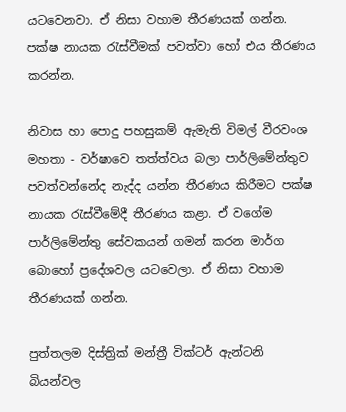යටවෙනවා. ඒ නිසා වහාම තීරණයක් ගන්න. පක්ෂ නායක රැස්වීමක් පවත්වා හෝ එය තීරණය කරන්න.

නිවාස හා පොදු පහසුකම් ඇමැති විමල් වීරවංශ මහතා - වර්ෂාවෙ තත්ත්වය බලා පාර්ලිමේන්තුව පවත්වන්නේද නැද්ද යන්න තීරණය කිරීමට පක්ෂ නායක රැස්වීමේදී තීරණය කළා. ඒ වගේම පාර්ලිමේන්තු සේවකයන් ගමන් කරන මාර්ග බොහෝ ප්‍රදේශවල යටවෙලා. ඒ නිසා වහාම තීරණයක් ගන්න.

පුත්තලම දිස්ත්‍රික් මන්ත්‍රී වික්ටර් ඇන්ටනි බියන්වල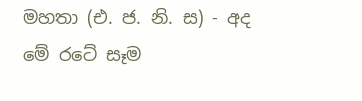මහතා (එ. ජ. නි. ස) - අද මේ රටේ සෑම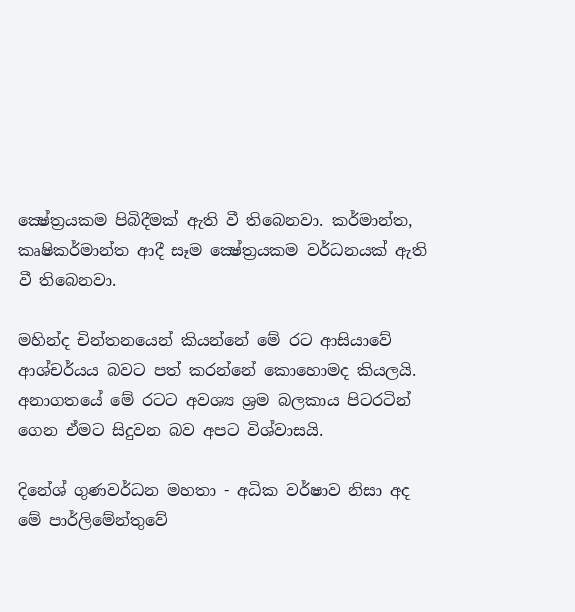ක්‍ෂේත්‍රයකම පිබිදීමක් ඇති වී තිබෙනවා. කර්මාන්ත, කෘෂිකර්මාන්ත ආදී සෑම ක්‍ෂේත්‍රයකම වර්ධනයක් ඇති වී තිබෙනවා.

මහින්ද චින්තනයෙන් කියන්නේ මේ රට ආසියාවේ ආශ්චර්යය බවට පත් කරන්නේ කොහොමද කියලයි. අනාගතයේ මේ රටට අවශ්‍ය ශ්‍රම බලකාය පිටරටින් ගෙන ඒමට සිදුවන බව අපට විශ්වාසයි.

දිනේශ් ගුණවර්ධන මහතා - අධික වර්ෂාව නිසා අද මේ පාර්ලිමේන්තුවේ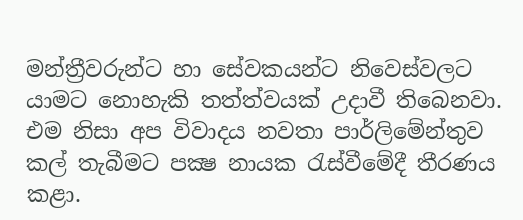මන්ත්‍රීවරුන්ට හා සේවකයන්ට නිවෙස්වලට යාමට නොහැකි තත්ත්වයක් උදාවී තිබෙනවා. එම නිසා අප විවාදය නවතා පාර්ලිමේන්තුව කල් තැබීමට පක්‍ෂ නායක රැස්වීමේදී තීරණය කළා.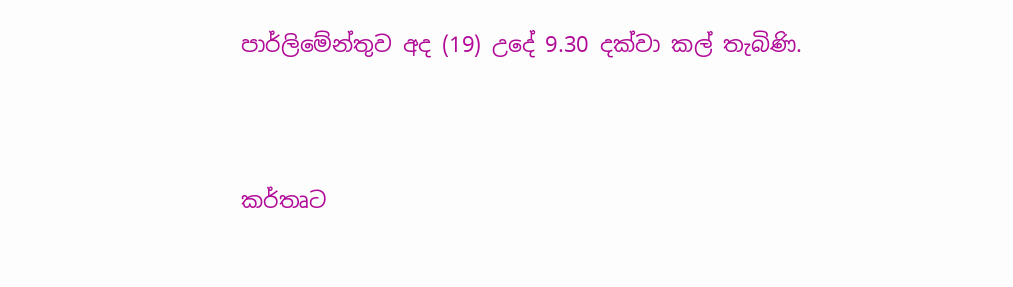පාර්ලිමේන්තුව අද (19) උදේ 9.30 දක්වා කල් තැබිණි.



කර්තෘට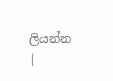ලියන්න |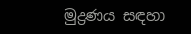මුද්‍රණය සඳහා